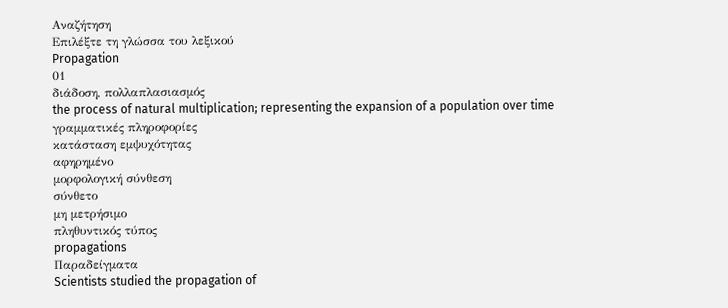Αναζήτηση
Επιλέξτε τη γλώσσα του λεξικού
Propagation
01
διάδοση, πολλαπλασιασμός
the process of natural multiplication; representing the expansion of a population over time
γραμματικές πληροφορίες
κατάσταση εμψυχότητας
αφηρημένο
μορφολογική σύνθεση
σύνθετο
μη μετρήσιμο
πληθυντικός τύπος
propagations
Παραδείγματα
Scientists studied the propagation of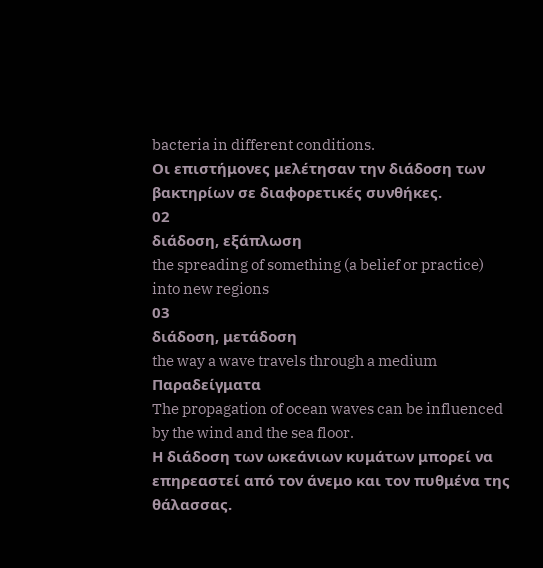bacteria in different conditions.
Οι επιστήμονες μελέτησαν την διάδοση των βακτηρίων σε διαφορετικές συνθήκες.
02
διάδοση, εξάπλωση
the spreading of something (a belief or practice) into new regions
03
διάδοση, μετάδοση
the way a wave travels through a medium
Παραδείγματα
The propagation of ocean waves can be influenced by the wind and the sea floor.
Η διάδοση των ωκεάνιων κυμάτων μπορεί να επηρεαστεί από τον άνεμο και τον πυθμένα της θάλασσας.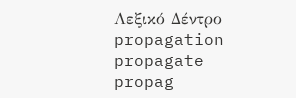Λεξικό Δέντρο
propagation
propagate
propag